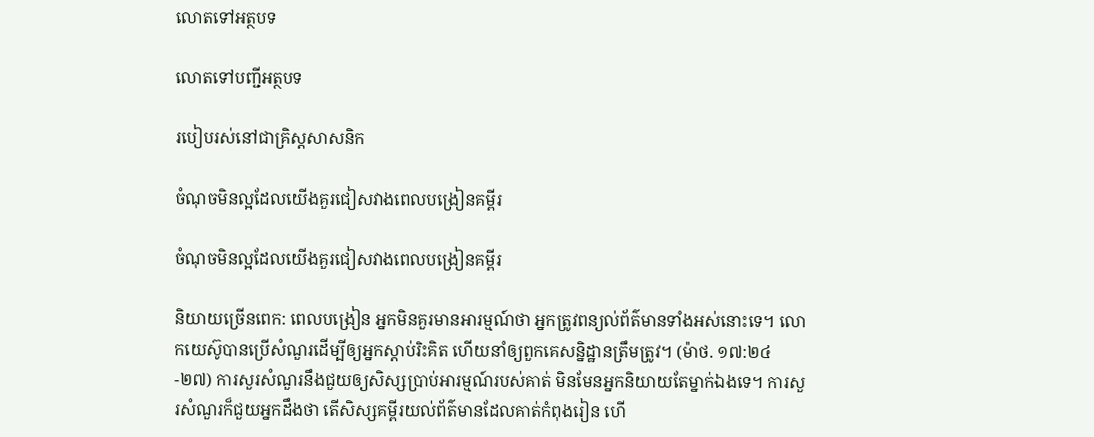លោតទៅអត្ថបទ

លោតទៅបញ្ជីអត្ថបទ

របៀបរស់នៅជាគ្រិស្ដសាសនិក

ចំណុចមិនល្អដែលយើងគួរជៀសវាងពេលបង្រៀនគម្ពីរ

ចំណុចមិនល្អដែលយើងគួរជៀសវាងពេលបង្រៀនគម្ពីរ

និយាយច្រើនពេក: ពេលបង្រៀន អ្នកមិនគួរមានអារម្មណ៍ថា អ្នកត្រូវពន្យល់ព័ត៌មានទាំងអស់នោះទេ។ លោកយេស៊ូបានប្រើសំណួរដើម្បីឲ្យអ្នកស្តាប់រិះគិត ហើយនាំឲ្យពួកគេសន្និដ្ឋានត្រឹមត្រូវ។ (ម៉ាថ. ១៧:២៤-២៧) ការសួរសំណួរនឹងជួយឲ្យសិស្សប្រាប់អារម្មណ៍របស់គាត់ មិនមែនអ្នកនិយាយតែម្នាក់ឯងទេ។ ការសួរសំណួរក៏ជួយអ្នកដឹងថា តើសិស្សគម្ពីរយល់ព័ត៌មានដែលគាត់កំពុងរៀន ហើ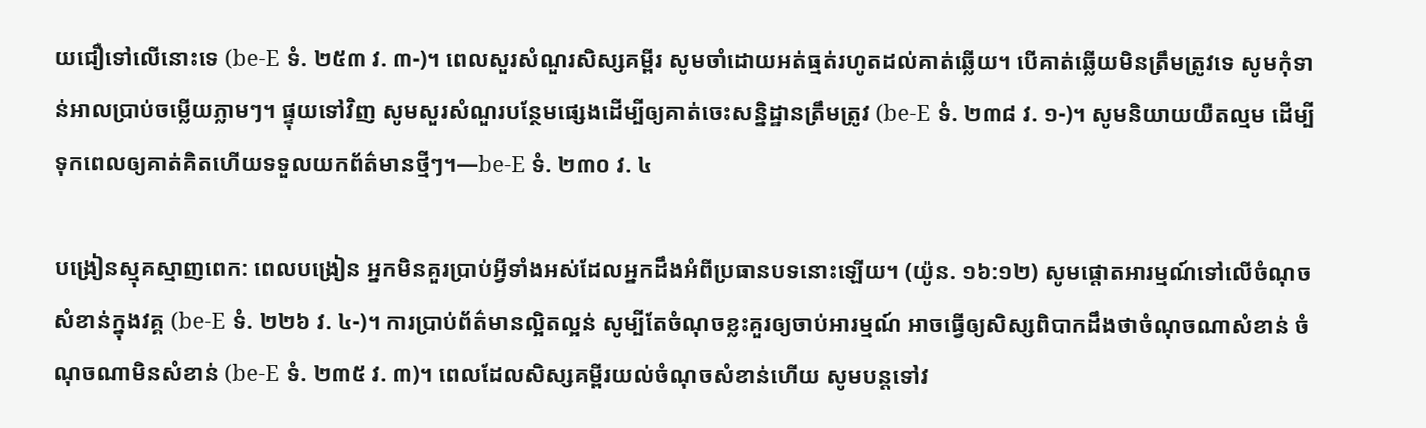យជឿទៅលើនោះទេ (be-E ទំ. ២៥៣ វ. ៣-)។ ពេលសួរសំណួរសិស្សគម្ពីរ សូមចាំដោយអត់ធ្មត់រហូតដល់គាត់ឆ្លើយ។ បើគាត់ឆ្លើយមិនត្រឹមត្រូវទេ សូមកុំទាន់អាលប្រាប់ចម្លើយភ្លាមៗ។ ផ្ទុយទៅវិញ សូមសួរសំណួរបន្ថែមផ្សេងដើម្បីឲ្យគាត់ចេះសន្និដ្ឋានត្រឹមត្រូវ (be-E ទំ. ២៣៨ វ. ១-)។ សូមនិយាយយឺតល្មម ដើម្បីទុកពេលឲ្យគាត់គិតហើយទទួលយកព័ត៌មានថ្មីៗ។—be-E ទំ. ២៣០ វ. ៤

បង្រៀនស្មុគស្មាញពេក: ពេលបង្រៀន អ្នកមិនគួរប្រាប់អ្វីទាំងអស់ដែលអ្នកដឹងអំពីប្រធានបទនោះឡើយ។ (យ៉ូន. ១៦:១២) សូមផ្ដោតអារម្មណ៍ទៅលើចំណុចសំខាន់ក្នុងវគ្គ (be-E ទំ. ២២៦ វ. ៤-)។ ការប្រាប់ព័ត៌មានល្អិតល្អន់ សូម្បីតែចំណុចខ្លះគួរឲ្យចាប់អារម្មណ៍ អាចធ្វើឲ្យសិស្សពិបាកដឹងថាចំណុចណាសំខាន់ ចំណុចណាមិនសំខាន់ (be-E ទំ. ២៣៥ វ. ៣)។ ពេលដែលសិស្សគម្ពីរយល់ចំណុចសំខាន់ហើយ សូមបន្ដទៅវ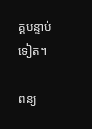គ្គបន្ទាប់ទៀត។

ពន្យ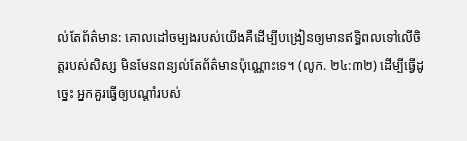ល់តែព័ត៌មាន: គោលដៅចម្បងរបស់យើងគឺដើម្បីបង្រៀនឲ្យមានឥទ្ធិពលទៅលើចិត្ដរបស់សិស្ស មិនមែនពន្យល់តែព័ត៌មានប៉ុណ្ណោះទេ។ (លូក. ២៤:៣២) ដើម្បីធ្វើដូច្នេះ អ្នកគួរធ្វើឲ្យបណ្ដាំរបស់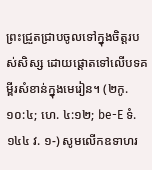ព្រះជ្រួតជ្រាបចូលទៅក្នុងចិត្ដរបស់សិស្ស ដោយផ្ដោតទៅលើបទគម្ពីរសំខាន់ក្នុងមេរៀន។ (២កូ. ១០:៤; ហេ. ៤:១២; be-E ទំ. ១៤៤ វ. ១-) សូមលើកឧទាហរ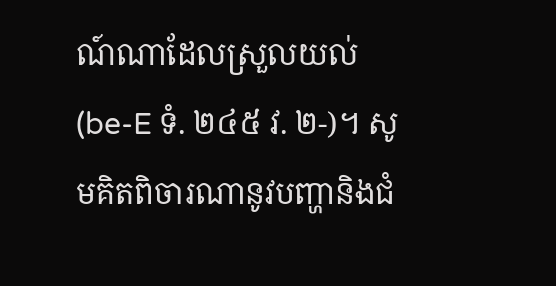ណ៍ណាដែលស្រួលយល់ (be-E ទំ. ២៤៥ វ. ២-)។ សូមគិតពិចារណានូវបញ្ហានិងជំ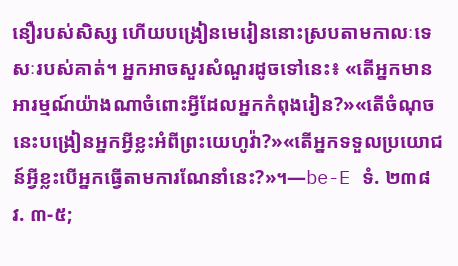នឿរបស់សិស្ស ហើយបង្រៀនមេរៀននោះស្របតាមកាលៈទេសៈរបស់គាត់។ អ្នកអាចសួរសំណួរដូចទៅនេះ៖ «តើអ្នកមានអារម្មណ៍យ៉ាងណាចំពោះអ្វីដែលអ្នកកំពុងរៀន?»«តើចំណុចនេះបង្រៀនអ្នកអ្វីខ្លះអំពីព្រះយេហូវ៉ា?»«តើអ្នកទទួលប្រយោជន៍អ្វីខ្លះបើអ្នកធ្វើតាមការណែនាំនេះ?»។—be-E ទំ. ២៣៨ វ. ៣-៥;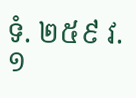ទំ. ២៥៩ វ. ១